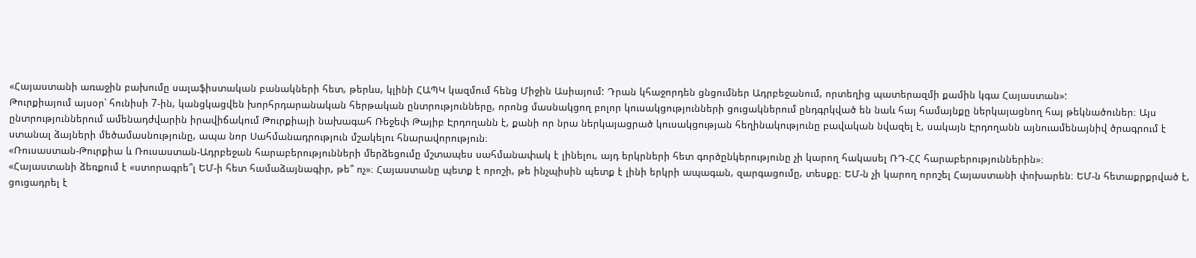«Հայաստանի առաջին բախումը սալաֆիստական բանակների հետ, թերևս, կլինի ՀԱՊԿ կազմում հենց Միջին Ասիայում: Դրան կհաջորդեն ցնցումներ Ադրբեջանում, որտեղից պատերազմի քամին կգա Հայաստան»:
Թուրքիայում այսօր՝ հունիսի 7-ին, կանցկացվեն խորհրդարանական հերթական ընտրությունները, որոնց մասնակցող բոլոր կուսակցությունների ցուցակներում ընդգրկված են նաև հայ համայնքը ներկայացնող հայ թեկնածուներ։ Այս ընտրություններում ամենադժվարին իրավիճակում Թուրքիայի նախագահ Ռեջեփ Թայիբ Էրդողանն է, քանի որ նրա ներկայացրած կուսակցության հեղինակությունը բավական նվազել է, սակայն Էրդողանն այնուամենայնիվ ծրագրում է ստանալ ձայների մեծամասնությունը, ապա նոր Սահմանադրություն մշակելու հնարավորություն։
«Ռուսաստան-Թուրքիա և Ռուսաստան-Ադրբեջան հարաբերությունների մերձեցումը մշտապես սահմանափակ է լինելու, այդ երկրների հետ գործընկերությունը չի կարող հակասել ՌԴ-ՀՀ հարաբերություններին»։
«Հայաստանի ձեռքում է «ստորագրե՞լ ԵՄ-ի հետ համաձայնագիր, թե՞ ոչ»։ Հայաստանը պետք է որոշի, թե ինչպիսին պետք է լինի երկրի ապագան, զարգացումը, տեսքը։ ԵՄ-ն չի կարող որոշել Հայաստանի փոխարեն։ ԵՄ-ն հետաքրքրված է, ցուցադրել է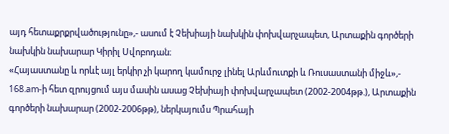այդ հետաքրքրվածությունը»,- ասում է Չեխիայի նախկին փոխվարչապետ, Արտաքին գործերի նախկին նախարար Կիրիլ Սվոբոդան։
«Հայաստանը և որևէ այլ երկիր չի կարող կամուրջ լինել Արևմուտքի և Ռուսաստանի միջև»,- 168.am-ի հետ զրույցում այս մասին ասաց Չեխիայի փոխվարչապետ (2002-2004թթ.), Արտաքին գործերի նախարար (2002-2006թթ), ներկայումս Պրահայի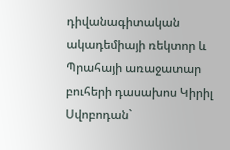դիվանագիտական ակադեմիայի ռեկտոր և Պրահայի առաջատար բուհերի դասախոս Կիրիլ Սվոբոդան`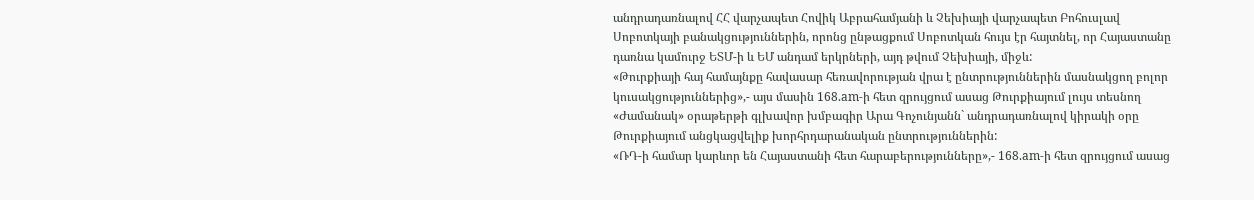անդրադառնալով ՀՀ վարչապետ Հովիկ Աբրահամյանի և Չեխիայի վարչապետ Բոհուսլավ Սոբոտկայի բանակցություններին, որոնց ընթացքում Սոբոտկան հույս էր հայտնել, որ Հայաստանը դառնա կամուրջ ԵՏՄ-ի և ԵՄ անդամ երկրների, այդ թվում Չեխիայի, միջև:
«Թուրքիայի հայ համայնքը հավասար հեռավորության վրա է ընտրություններին մասնակցող բոլոր կուսակցություններից»,- այս մասին 168.am-ի հետ զրույցում ասաց Թուրքիայում լույս տեսնող «Ժամանակ» օրաթերթի գլխավոր խմբագիր Արա Գոչունյանն` անդրադառնալով կիրակի օրը Թուրքիայում անցկացվելիք խորհրդարանական ընտրություններին:
«ՌԴ-ի համար կարևոր են Հայաստանի հետ հարաբերությունները»,- 168.am-ի հետ զրույցում ասաց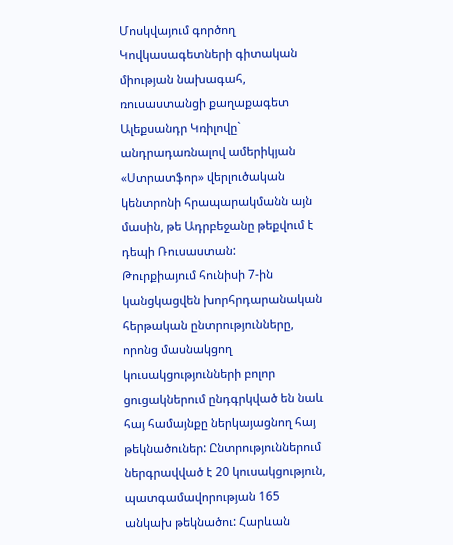Մոսկվայում գործող Կովկասագետների գիտական միության նախագահ, ռուսաստանցի քաղաքագետ Ալեքսանդր Կռիլովը` անդրադառնալով ամերիկյան «Ստրատֆոր» վերլուծական կենտրոնի հրապարակմանն այն մասին, թե Ադրբեջանը թեքվում է դեպի Ռուսաստան:
Թուրքիայում հունիսի 7-ին կանցկացվեն խորհրդարանական հերթական ընտրությունները, որոնց մասնակցող կուսակցությունների բոլոր ցուցակներում ընդգրկված են նաև հայ համայնքը ներկայացնող հայ թեկնածուներ: Ընտրություններում ներգրավված է 20 կուսակցություն, պատգամավորության 165 անկախ թեկնածու: Հարևան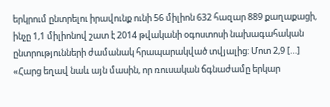երկրում ընտրելու իրավունք ունի 56 միլիոն 632 հազար 889 քաղաքացի, ինչը 1,1 միլիոնով շատ է 2014 թվականի օգոստոսի նախագահական ընտրությունների ժամանակ հրապարակված տվյալից: Մոտ 2,9 […]
«Հարց եղավ նաև այն մասին, որ ռուսական ճգնաժամը երկար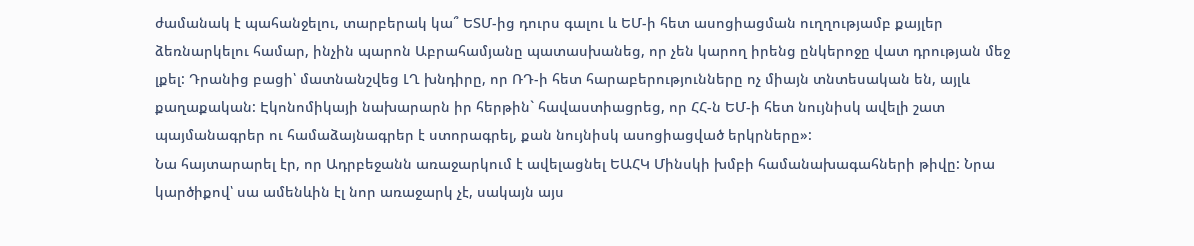ժամանակ է պահանջելու, տարբերակ կա՞ ԵՏՄ-ից դուրս գալու և ԵՄ-ի հետ ասոցիացման ուղղությամբ քայլեր ձեռնարկելու համար, ինչին պարոն Աբրահամյանը պատասխանեց, որ չեն կարող իրենց ընկերոջը վատ դրության մեջ լքել: Դրանից բացի՝ մատնանշվեց ԼՂ խնդիրը, որ ՌԴ-ի հետ հարաբերությունները ոչ միայն տնտեսական են, այլև քաղաքական: Էկոնոմիկայի նախարարն իր հերթին` հավաստիացրեց, որ ՀՀ-ն ԵՄ-ի հետ նույնիսկ ավելի շատ պայմանագրեր ու համաձայնագրեր է ստորագրել, քան նույնիսկ ասոցիացված երկրները»:
Նա հայտարարել էր, որ Ադրբեջանն առաջարկում է ավելացնել ԵԱՀԿ Մինսկի խմբի համանախագահների թիվը: Նրա կարծիքով՝ սա ամենևին էլ նոր առաջարկ չէ, սակայն այս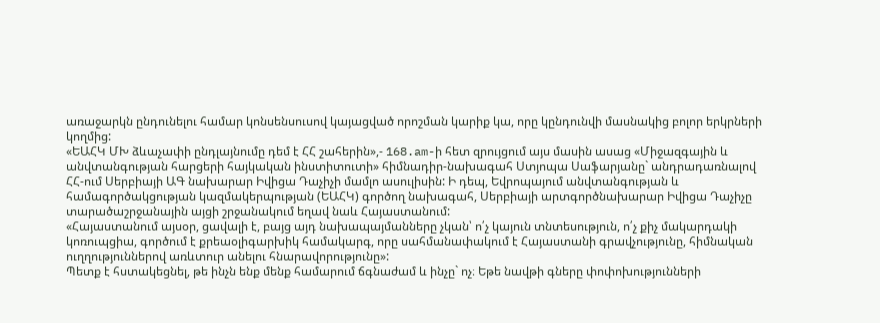առաջարկն ընդունելու համար կոնսենսուսով կայացված որոշման կարիք կա, որը կընդունվի մասնակից բոլոր երկրների կողմից:
«ԵԱՀԿ ՄԽ ձևաչափի ընդլայնումը դեմ է ՀՀ շահերին»,- 168.am-ի հետ զրույցում այս մասին ասաց «Միջազգային և անվտանգության հարցերի հայկական ինստիտուտի» հիմնադիր-նախագահ Ստյոպա Սաֆարյանը` անդրադառնալով ՀՀ-ում Սերբիայի ԱԳ նախարար Իվիցա Դաչիչի մամլո ասուլիսին: Ի դեպ, Եվրոպայում անվտանգության և համագործակցության կազմակերպության (ԵԱՀԿ) գործող նախագահ, Սերբիայի արտգործնախարար Իվիցա Դաչիչը տարածաշրջանային այցի շրջանակում եղավ նաև Հայաստանում:
«Հայաստանում այսօր, ցավալի է, բայց այդ նախապայմանները չկան՝ ո՛չ կայուն տնտեսություն, ո՛չ քիչ մակարդակի կոռուպցիա, գործում է քրեաօլիգարխիկ համակարգ, որը սահմանափակում է Հայաստանի գրավչությունը, հիմնական ուղղություններով առևտուր անելու հնարավորությունը»:
Պետք է հստակեցնել, թե ինչն ենք մենք համարում ճգնաժամ և ինչը` ոչ։ Եթե նավթի գները փոփոխությունների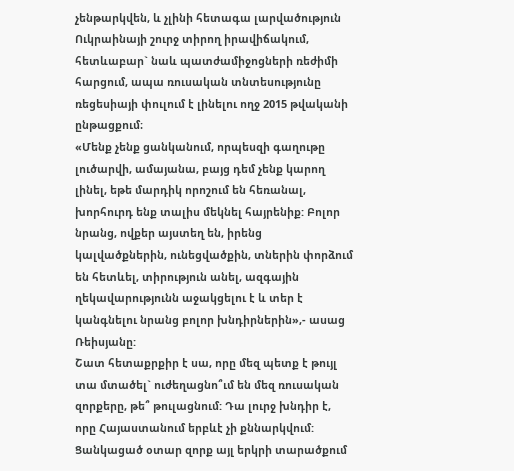չենթարկվեն, և չլինի հետագա լարվածություն Ուկրաինայի շուրջ տիրող իրավիճակում, հետևաբար` նաև պատժամիջոցների ռեժիմի հարցում, ապա ռուսական տնտեսությունը ռեցեսիայի փուլում է լինելու ողջ 2015 թվականի ընթացքում։
«Մենք չենք ցանկանում, որպեսզի գաղութը լուծարվի, ամայանա, բայց դեմ չենք կարող լինել, եթե մարդիկ որոշում են հեռանալ, խորհուրդ ենք տալիս մեկնել հայրենիք: Բոլոր նրանց, ովքեր այստեղ են, իրենց կալվածքներին, ունեցվածքին, տներին փորձում են հետևել, տիրություն անել, ազգային ղեկավարությունն աջակցելու է և տեր է կանգնելու նրանց բոլոր խնդիրներին»,- ասաց Ռեիսյանը:
Շատ հետաքրքիր է սա, որը մեզ պետք է թույլ տա մտածել` ուժեղացնո՞ւմ են մեզ ռուսական զորքերը, թե՞ թուլացնում: Դա լուրջ խնդիր է, որը Հայաստանում երբևէ չի քննարկվում: Ցանկացած օտար զորք այլ երկրի տարածքում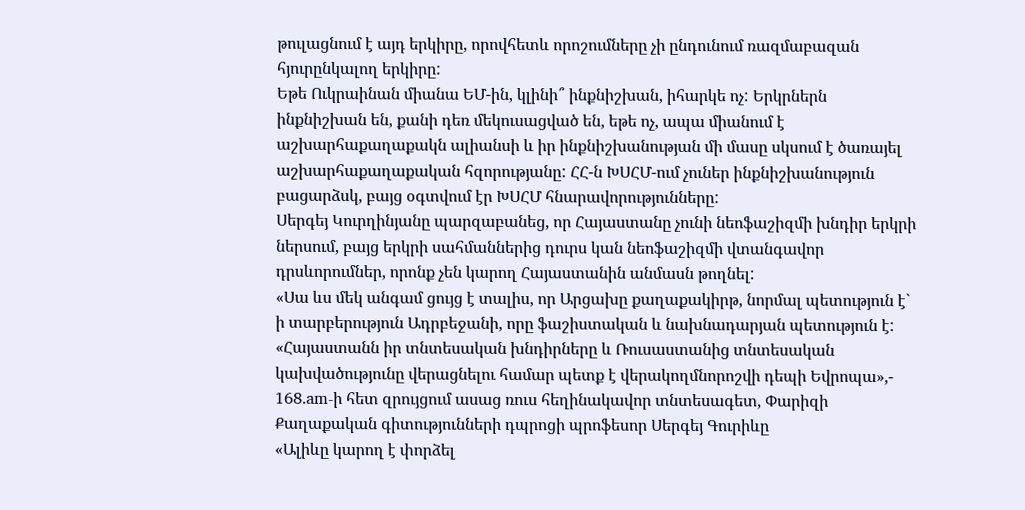թուլացնում է այդ երկիրը, որովհետև որոշումները չի ընդունում ռազմաբազան հյուրընկալող երկիրը:
Եթե Ուկրաինան միանա ԵՄ-ին, կլինի՞ ինքնիշխան, իհարկե ոչ: Երկրներն ինքնիշխան են, քանի դեռ մեկուսացված են, եթե ոչ, ապա միանում է աշխարհաքաղաքակն ալիանսի և իր ինքնիշխանության մի մասը սկսում է ծառայել աշխարհաքաղաքական հզորությանը: ՀՀ-ն ԽՍՀՄ-ում չուներ ինքնիշխանություն բացարձսկ, բայց օգտվում էր ԽՍՀՄ հնարավորությունները:
Սերգեյ Կուրղինյանը պարզաբանեց, որ Հայաստանը չունի նեոֆաշիզմի խնդիր երկրի ներսում, բայց երկրի սահմաններից դուրս կան նեոֆաշիզմի վտանգավոր դրսևորումներ, որոնք չեն կարող Հայաստանին անմասն թողնել:
«Սա ևս մեկ անգամ ցույց է տալիս, որ Արցախը քաղաքակիրթ, նորմալ պետություն է` ի տարբերություն Ադրբեջանի, որը ֆաշիստական և նախնադարյան պետություն է:
«Հայաստանն իր տնտեսական խնդիրները և Ռուսաստանից տնտեսական կախվածությունը վերացնելու համար պետք է վերակողմնորոշվի դեպի Եվրոպա»,- 168.am-ի հետ զրույցում ասաց ռուս հեղինակավոր տնտեսագետ, Փարիզի Քաղաքական գիտությունների դպրոցի պրոֆեսոր Սերգեյ Գուրիևը
«Ալիևը կարող է փորձել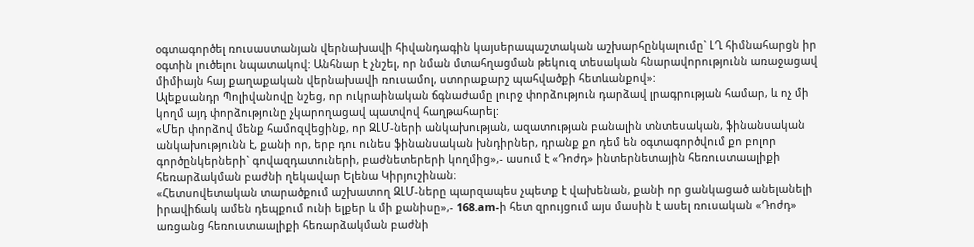օգտագործել ռուսաստանյան վերնախավի հիվանդագին կայսերապաշտական աշխարհընկալումը` ԼՂ հիմնահարցն իր օգտին լուծելու նպատակով: Անհնար է չնշել, որ նման մտահղացման թեկուզ տեսական հնարավորությունն առաջացավ միմիայն հայ քաղաքական վերնախավի ռուսամոլ, ստորաքարշ պահվածքի հետևանքով»:
Ալեքսանդր Պոլիվանովը նշեց, որ ուկրաինական ճգնաժամը լուրջ փորձություն դարձավ լրագրության համար, և ոչ մի կողմ այդ փորձությունը չկարողացավ պատվով հաղթահարել:
«Մեր փորձով մենք համոզվեցինք, որ ԶԼՄ-ների անկախության, ազատության բանալին տնտեսական, ֆինանսական անկախությունն է, քանի որ, երբ դու ունես ֆինանսական խնդիրներ, դրանք քո դեմ են օգտագործվում քո բոլոր գործընկերների` գովազդատուների, բաժնետերերի կողմից»,- ասում է «Դոժդ» ինտերնետային հեռուստաալիքի հեռարձակման բաժնի ղեկավար Ելենա Կիրյուշինան։
«Հետսովետական տարածքում աշխատող ԶԼՄ-ները պարզապես չպետք է վախենան, քանի որ ցանկացած անելանելի իրավիճակ ամեն դեպքում ունի ելքեր և մի քանիսը»,- 168.am-ի հետ զրույցում այս մասին է ասել ռուսական «Դոժդ» առցանց հեռուստաալիքի հեռարձակման բաժնի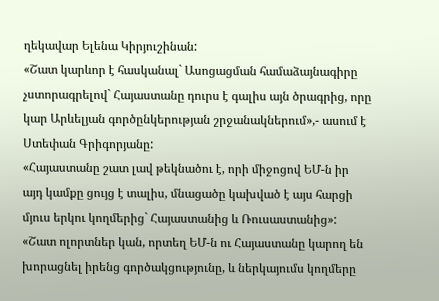ղեկավար Ելենա Կիրյուշինան:
«Շատ կարևոր է հասկանալ` Ասոցացման համաձայնագիրը չստորագրելով` Հայաստանը դուրս է գալիս այն ծրագրից, որը կար Արևելյան գործընկերության շրջանակներում»,- ասում է Ստեփան Գրիգորյանը:
«Հայաստանը շատ լավ թեկնածու է, որի միջոցով ԵՄ-ն իր այդ կամքը ցույց է տալիս, մնացածը կախված է այս հարցի մյուս երկու կողմերից` Հայաստանից և Ռուսաստանից»:
«Շատ ոլորտներ կան, որտեղ ԵՄ-ն ու Հայաստանը կարող են խորացնել իրենց գործակցությունը, և ներկայումս կողմերը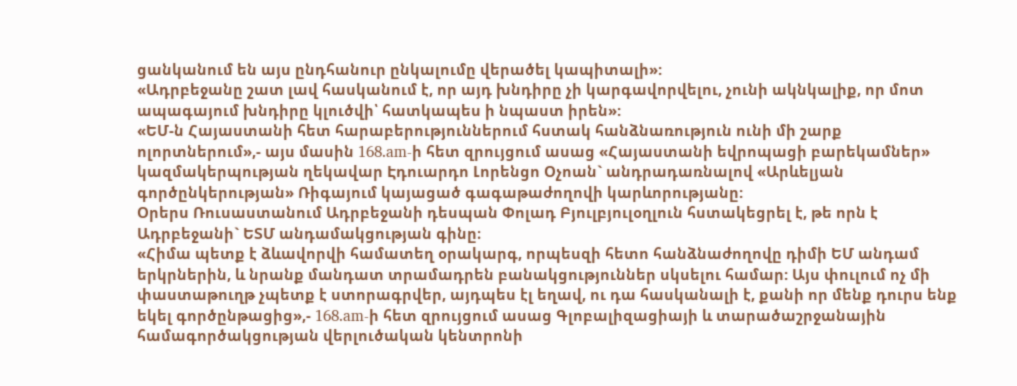ցանկանում են այս ընդհանուր ընկալումը վերածել կապիտալի»:
«Ադրբեջանը շատ լավ հասկանում է, որ այդ խնդիրը չի կարգավորվելու, չունի ակնկալիք, որ մոտ ապագայում խնդիրը կլուծվի՝ հատկապես ի նպաստ իրեն»:
«ԵՄ-ն Հայաստանի հետ հարաբերություններում հստակ հանձնառություն ունի մի շարք ոլորտներում»,- այս մասին 168.am-ի հետ զրույցում ասաց «Հայաստանի եվրոպացի բարեկամներ» կազմակերպության ղեկավար Էդուարդո Լորենցո Օչոան` անդրադառնալով «Արևելյան գործընկերության» Ռիգայում կայացած գագաթաժողովի կարևորությանը:
Օրերս Ռուսաստանում Ադրբեջանի դեսպան Փոլադ Բյուլբյուլօղլուն հստակեցրել է, թե որն է Ադրբեջանի` ԵՏՄ անդամակցության գինը։
«Հիմա պետք է ձևավորվի համատեղ օրակարգ, որպեսզի հետո հանձնաժողովը դիմի ԵՄ անդամ երկրներին, և նրանք մանդատ տրամադրեն բանակցություններ սկսելու համար: Այս փուլում ոչ մի փաստաթուղթ չպետք է ստորագրվեր, այդպես էլ եղավ, ու դա հասկանալի է, քանի որ մենք դուրս ենք եկել գործընթացից»,- 168.am-ի հետ զրույցում ասաց Գլոբալիզացիայի և տարածաշրջանային համագործակցության վերլուծական կենտրոնի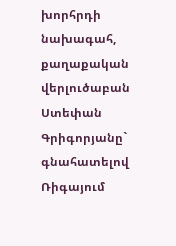խորհրդի նախագահ, քաղաքական վերլուծաբան Ստեփան Գրիգորյանը` գնահատելով Ռիգայում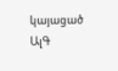կայացած ԱլԳ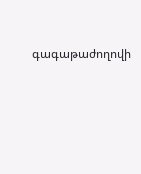գագաթաժողովի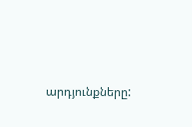արդյունքները: